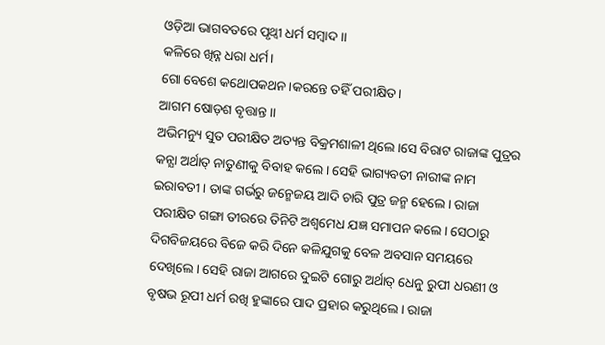ଓଡ଼ିଆ ଭାଗବତରେ ପୃଥ୍ବୀ ଧର୍ମ ସମ୍ବାଦ ।।
କଳିରେ ଖିନ୍ନ ଧରା ଧର୍ମ।
ଗୋ ବେଶେ କଥୋପକଥନ।କରନ୍ତେ ତହିଁ ପରୀକ୍ଷିତ।
ଆଗମ ଷୋଡ଼ଶ ବୃତ୍ତାନ୍ତ।।
ଅଭିମନ୍ୟୁ ସୁତ ପରୀକ୍ଷିତ ଅତ୍ୟନ୍ତ ବିକ୍ରମଶାଳୀ ଥିଲେ।ସେ ବିରାଟ ରାଜାଙ୍କ ପୁତ୍ରର କନ୍ଯା ଅର୍ଥାତ୍ ନାତୁଣୀକୁ ବିବାହ କଲେ। ସେହି ଭାଗ୍ୟବତୀ ନାରୀଙ୍କ ନାମ ଇରାବତୀ। ତାଙ୍କ ଗର୍ଭରୁ ଜନ୍ମେଜୟ ଆଦି ଚାରି ପୁତ୍ର ଜନ୍ମ ହେଲେ। ରାଜା ପରୀକ୍ଷିତ ଗଙ୍ଗା ତୀରରେ ତିନିଟି ଅଶ୍ଵମେଧ ଯଜ୍ଞ ସମାପନ କଲେ। ସେଠାରୁ ଦିଗବିଜୟରେ ବିଜେ କରି ଦିନେ କଳିଯୁଗକୁ ବେଳ ଅବସାନ ସମୟରେ ଦେଖିଲେ। ସେହି ରାଜା ଆଗରେ ଦୁଇଟି ଗୋରୁ ଅର୍ଥାତ୍ ଧେନୁ ରୁପୀ ଧରଣୀ ଓ ବୃଷଭ ରୂପୀ ଧର୍ମ ରଖି ହୁଙ୍କାରେ ପାଦ ପ୍ରହାର କରୁଥିଲେ। ରାଜା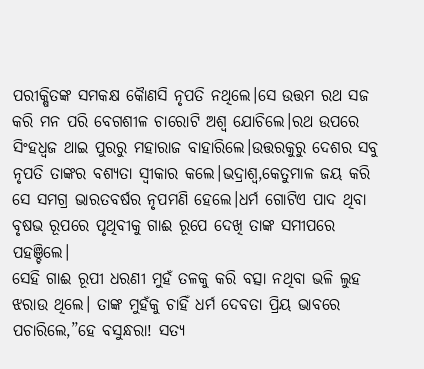ପରୀକ୍ଷିତଙ୍କ ସମକକ୍ଷ କୈାଣସି ନୃପତି ନଥିଲେ।ସେ ଉତ୍ତମ ରଥ ସଜ କରି ମନ ପରି ବେଗଶୀଳ ଚାରୋଟି ଅଶ୍ଵ ଯୋଚିଲେ।ରଥ ଉପରେ ସିଂହଧ୍ଵଜ ଥାଇ ପୁରରୁ ମହାରାଜ ବାହାରିଲେ।ଉତ୍ତରକୁରୁ ଦେଶର ସବୁ ନୃପତି ତାଙ୍କର ବଶ୍ଯତା ସ୍ଵୀକାର କଲେ।ଭଦ୍ରାଶ୍ଵ,କେତୁମାଳ ଜୟ କରି ସେ ସମଗ୍ର ଭାରତବର୍ଷର ନୃପମଣି ହେଲେ।ଧର୍ମ ଗୋଟିଏ ପାଦ ଥିବା ବୃଷଭ ରୂପରେ ପୃଥିବୀକୁ ଗାଈ ରୂପେ ଦେଖି ତାଙ୍କ ସମୀପରେ ପହଞ୍ଚିଲେ।
ସେହି ଗାଈ ରୂପୀ ଧରଣୀ ମୁହଁ ତଳକୁ କରି ବତ୍ସା ନଥିବା ଭଳି ଲୁହ ଝରାଉ ଥିଲେ। ତାଙ୍କ ମୁହଁକୁ ଚାହିଁ ଧର୍ମ ଦେବତା ପ୍ରିୟ ଭାବରେ ପଚାରିଲେ,”ହେ ବସୁନ୍ଧରା! ସତ୍ୟ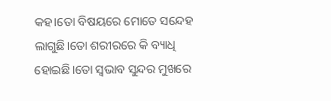କହ।ତୋ ବିଷୟରେ ମୋତେ ସନ୍ଦେହ ଲାଗୁଛି।ତୋ ଶରୀରରେ କି ବ୍ୟାଧି ହୋଇଛି।ତୋ ସ୍ଵଭାବ ସୁନ୍ଦର ମୁଖରେ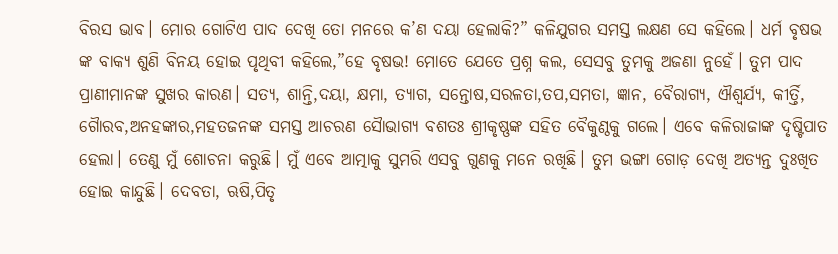ବିରସ ଭାବ। ମୋର ଗୋଟିଏ ପାଦ ଦେଖି ତୋ ମନରେ କ’ଣ ଦୟା ହେଲାକି?” କଳିଯୁଗର ସମସ୍ତ ଲକ୍ଷଣ ସେ କହିଲେ। ଧର୍ମ ବୃଷଭ ଙ୍କ ବାକ୍ୟ ଶୁଣି ବିନୟ ହୋଇ ପୃଥିବୀ କହିଲେ,”ହେ ବୃଷଭ! ମୋତେ ଯେତେ ପ୍ରଶ୍ନ କଲ, ସେସବୁ ତୁମକୁ ଅଜଣା ନୁହେଁ। ତୁମ ପାଦ ପ୍ରାଣୀମାନଙ୍କ ସୁଖର କାରଣ। ସତ୍ୟ, ଶାନ୍ତି,ଦୟା, କ୍ଷମା, ତ୍ଯାଗ, ସନ୍ତୋଷ,ସରଳତା,ତପ,ସମତା, ଜ୍ଞାନ, ବୈରାଗ୍ୟ, ଐଶ୍ୱର୍ଯ୍ୟ, କୀର୍ତ୍ତି, ଗୈାରବ,ଅନହଙ୍କାର,ମହତଜନଙ୍କ ସମସ୍ତ ଆଚରଣ ସୈାଭାଗ୍ୟ ବଶତଃ ଶ୍ରୀକୃଷ୍ଣଙ୍କ ସହିତ ବୈକୁଣ୍ଠକୁ ଗଲେ। ଏବେ କଳିରାଜାଙ୍କ ଦୃଷ୍ଟିପାତ ହେଲା। ତେଣୁ ମୁଁ ଶୋଚନା କରୁଛି। ମୁଁ ଏବେ ଆତ୍ମାକୁ ସୁମରି ଏସବୁ ଗୁଣକୁ ମନେ ରଖିଛି। ତୁମ ଭଙ୍ଗା ଗୋଡ଼ ଦେଖି ଅତ୍ୟନ୍ତ ଦୁଃଖିତ ହୋଇ କାନ୍ଦୁଛି। ଦେବତା, ଋଷି,ପିତୃ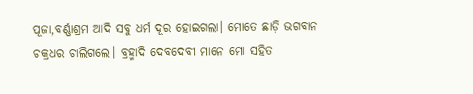ପୂଜା,ବର୍ଣ୍ଣାଶ୍ରମ ଆଦି ସବୁ ଧର୍ମ ଦୂର ହୋଇଗଲା। ମୋତେ ଛାଡ଼ି ଭଗବାନ ଚକ୍ରଧର ଚାଲିଗଲେ। ବ୍ରହ୍ମାଦି ଦେବଦେବୀ ମାନେ ମୋ ସହିତ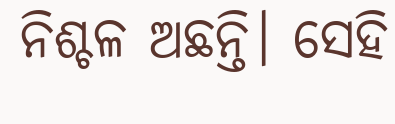ନିଶ୍ଚଳ ଅଛନ୍ତି। ସେହି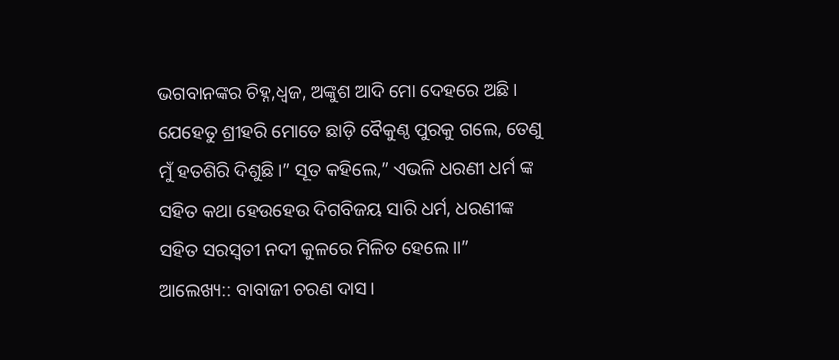ଭଗବାନଙ୍କର ଚିହ୍ନ,ଧ୍ଵଜ, ଅଙ୍କୁଶ ଆଦି ମୋ ଦେହରେ ଅଛି। ଯେହେତୁ ଶ୍ରୀହରି ମୋତେ ଛାଡ଼ି ବୈକୁଣ୍ଠ ପୁରକୁ ଗଲେ, ତେଣୁ ମୁଁ ହତଶିରି ଦିଶୁଛି।” ସୂତ କହିଲେ,” ଏଭଳି ଧରଣୀ ଧର୍ମ ଙ୍କ ସହିତ କଥା ହେଉହେଉ ଦିଗବିଜୟ ସାରି ଧର୍ମ, ଧରଣୀଙ୍କ ସହିତ ସରସ୍ଵତୀ ନଦୀ କୁଳରେ ମିଳିତ ହେଲେ।।”
ଆଲେଖ୍ୟ:: ବାବାଜୀ ଚରଣ ଦାସ।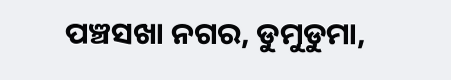ପଞ୍ଚସଖା ନଗର, ଡୁମୁଡୁମା,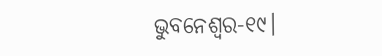ଭୁବନେଶ୍ବର-୧୯।